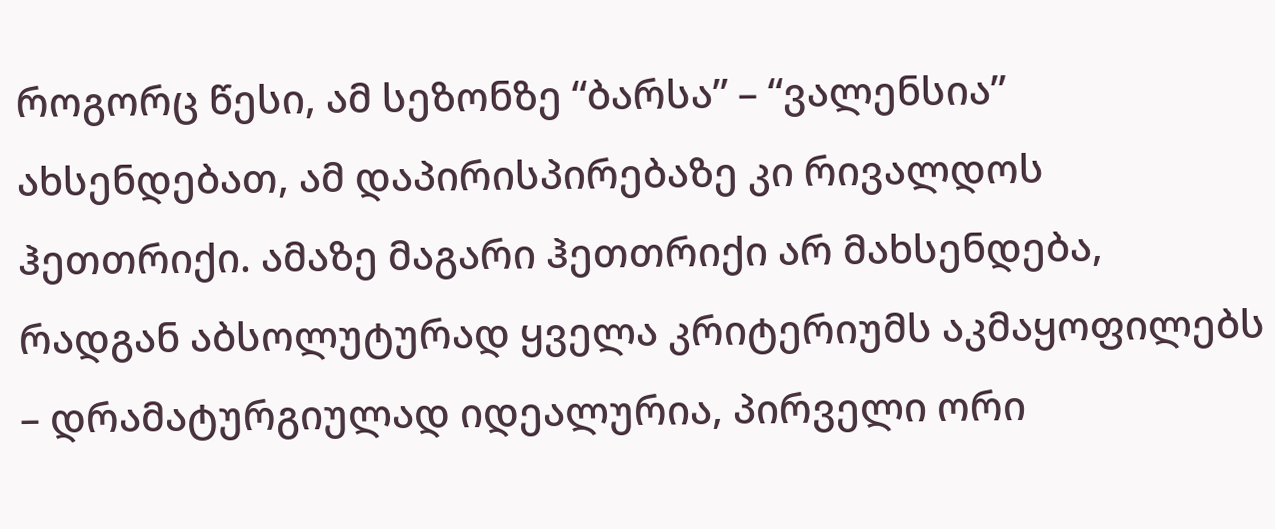როგორც წესი, ამ სეზონზე “ბარსა” – “ვალენსია” ახსენდებათ, ამ დაპირისპირებაზე კი რივალდოს ჰეთთრიქი. ამაზე მაგარი ჰეთთრიქი არ მახსენდება, რადგან აბსოლუტურად ყველა კრიტერიუმს აკმაყოფილებს – დრამატურგიულად იდეალურია, პირველი ორი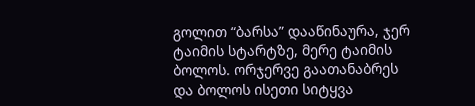გოლით “ბარსა” დააწინაურა, ჯერ ტაიმის სტარტზე, მერე ტაიმის ბოლოს. ორჯერვე გაათანაბრეს და ბოლოს ისეთი სიტყვა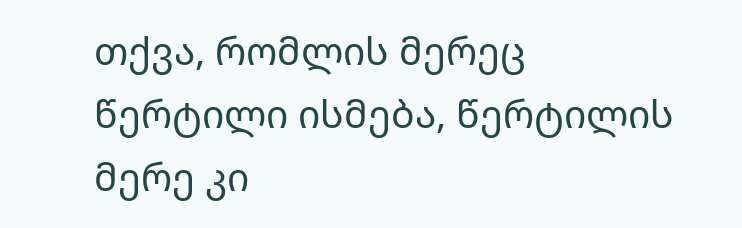თქვა, რომლის მერეც წერტილი ისმება, წერტილის მერე კი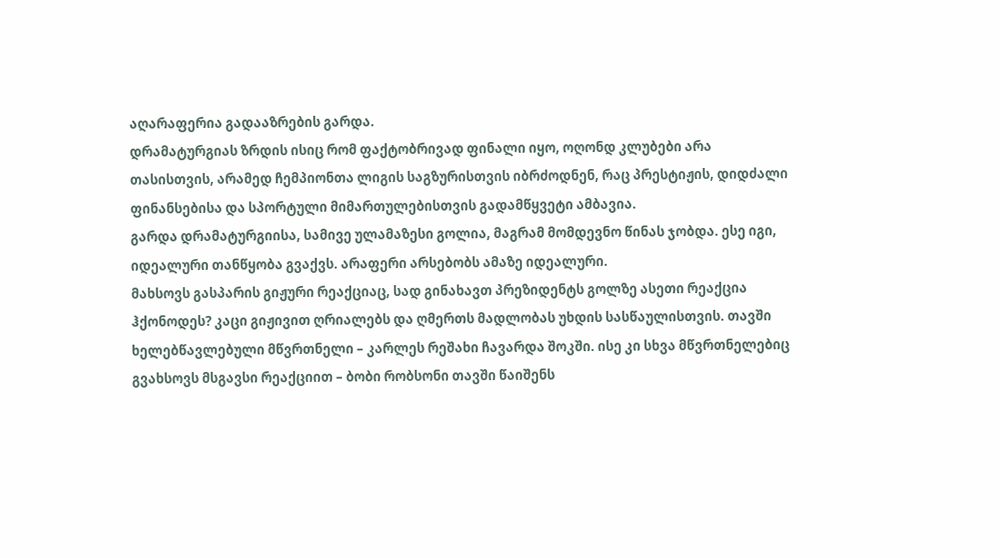აღარაფერია გადააზრების გარდა.
დრამატურგიას ზრდის ისიც რომ ფაქტობრივად ფინალი იყო, ოღონდ კლუბები არა თასისთვის, არამედ ჩემპიონთა ლიგის საგზურისთვის იბრძოდნენ, რაც პრესტიჟის, დიდძალი ფინანსებისა და სპორტული მიმართულებისთვის გადამწყვეტი ამბავია.
გარდა დრამატურგიისა, სამივე ულამაზესი გოლია, მაგრამ მომდევნო წინას ჯობდა. ესე იგი, იდეალური თანწყობა გვაქვს. არაფერი არსებობს ამაზე იდეალური.
მახსოვს გასპარის გიჟური რეაქციაც, სად გინახავთ პრეზიდენტს გოლზე ასეთი რეაქცია ჰქონოდეს? კაცი გიჟივით ღრიალებს და ღმერთს მადლობას უხდის სასწაულისთვის. თავში ხელებწავლებული მწვრთნელი – კარლეს რეშახი ჩავარდა შოკში. ისე კი სხვა მწვრთნელებიც გვახსოვს მსგავსი რეაქციით – ბობი რობსონი თავში წაიშენს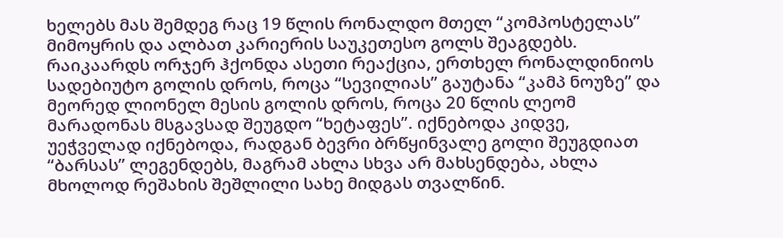ხელებს მას შემდეგ რაც 19 წლის რონალდო მთელ “კომპოსტელას” მიმოყრის და ალბათ კარიერის საუკეთესო გოლს შეაგდებს. რაიკაარდს ორჯერ ჰქონდა ასეთი რეაქცია, ერთხელ რონალდინიოს სადებიუტო გოლის დროს, როცა “სევილიას” გაუტანა “კამპ ნოუზე” და მეორედ ლიონელ მესის გოლის დროს, როცა 20 წლის ლეომ მარადონას მსგავსად შეუგდო “ხეტაფეს”. იქნებოდა კიდვე, უეჭველად იქნებოდა, რადგან ბევრი ბრწყინვალე გოლი შეუგდიათ “ბარსას” ლეგენდებს, მაგრამ ახლა სხვა არ მახსენდება, ახლა მხოლოდ რეშახის შეშლილი სახე მიდგას თვალწინ.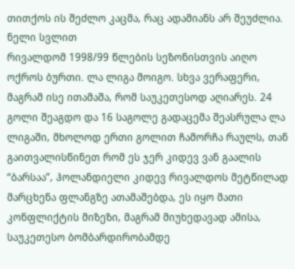თითქოს ის შეძლო კაცმა, რაც ადამიანს არ შეუძლია.
ნელი სვლით
რივალდომ 1998/99 წლების სეზონისთვის აიღო ოქროს ბურთი. ლა ლიგა მოიგო. სხვა ვერაფერი, მაგრამ ისე ითამაშა, რომ საუკეთესოდ აღიარეს. 24 გოლი შეაგდო და 16 საგოლე გადაცემა შეასრულა ლა ლიგაში, მხოლოდ ერთი გოლით ჩამორჩა რაულს, თან გაითვალისწინეთ რომ ეს ჯერ კიდევ ვან გაალის “ბარსაა”, ჰოლანდიელი კიდევ რივალდოს მეტწილად მარცხენა ფლანგზე ათამაშებდა, ეს იყო მათი კონფლიქტის მიზეზი, მაგრამ მიუხედავად ამისა, საუკეთესო ბომბარდირობამდე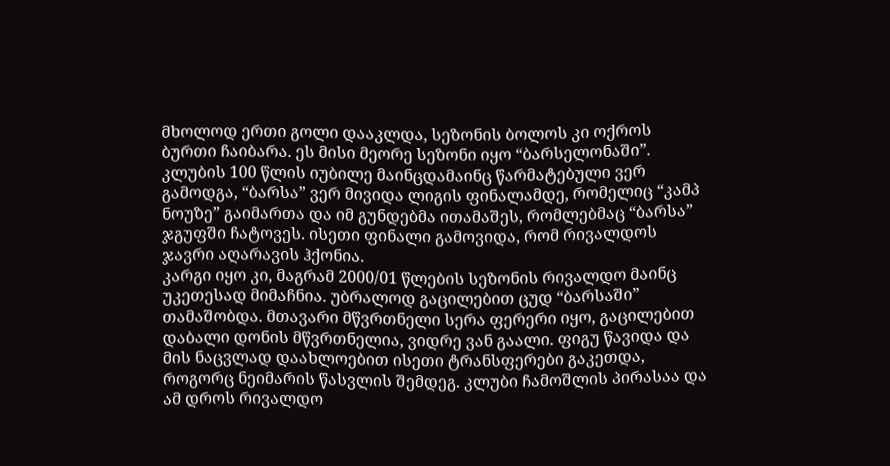მხოლოდ ერთი გოლი დააკლდა, სეზონის ბოლოს კი ოქროს ბურთი ჩაიბარა. ეს მისი მეორე სეზონი იყო “ბარსელონაში”. კლუბის 100 წლის იუბილე მაინცდამაინც წარმატებული ვერ გამოდგა, “ბარსა” ვერ მივიდა ლიგის ფინალამდე, რომელიც “კამპ ნოუზე” გაიმართა და იმ გუნდებმა ითამაშეს, რომლებმაც “ბარსა” ჯგუფში ჩატოვეს. ისეთი ფინალი გამოვიდა, რომ რივალდოს ჯავრი აღარავის ჰქონია.
კარგი იყო კი, მაგრამ 2000/01 წლების სეზონის რივალდო მაინც უკეთესად მიმაჩნია. უბრალოდ გაცილებით ცუდ “ბარსაში” თამაშობდა. მთავარი მწვრთნელი სერა ფერერი იყო, გაცილებით დაბალი დონის მწვრთნელია, ვიდრე ვან გაალი. ფიგუ წავიდა და მის ნაცვლად დაახლოებით ისეთი ტრანსფერები გაკეთდა, როგორც ნეიმარის წასვლის შემდეგ. კლუბი ჩამოშლის პირასაა და ამ დროს რივალდო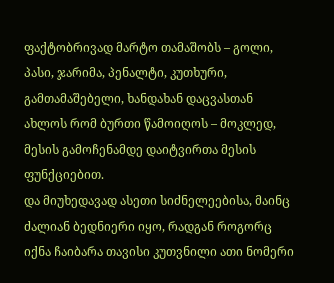ფაქტობრივად მარტო თამაშობს – გოლი, პასი, ჯარიმა, პენალტი, კუთხური, გამთამაშებელი, ხანდახან დაცვასთან ახლოს რომ ბურთი წამოიღოს – მოკლედ, მესის გამოჩენამდე დაიტვირთა მესის ფუნქციებით.
და მიუხედავად ასეთი სიძნელეებისა, მაინც ძალიან ბედნიერი იყო, რადგან როგორც იქნა ჩაიბარა თავისი კუთვნილი ათი ნომერი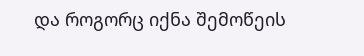და როგორც იქნა შემოწეის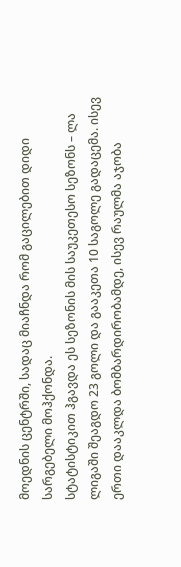მოედნის ცენტრში, სადაც მიაჩნდა რომ გაცილებით დიდი სარგებელი მოჰქონდა.
სტატისტიკით ჰგავდა ეს სეზონის მის საუკეთესო სეზონს – ლა ლიგაში შეაგდო 23 გოლი და გააკეთა 10 საგოლე გადაცემა. ისევ ერთი დააკლდა ბომბარდირობამდე, ისევ რაულმა აჯობა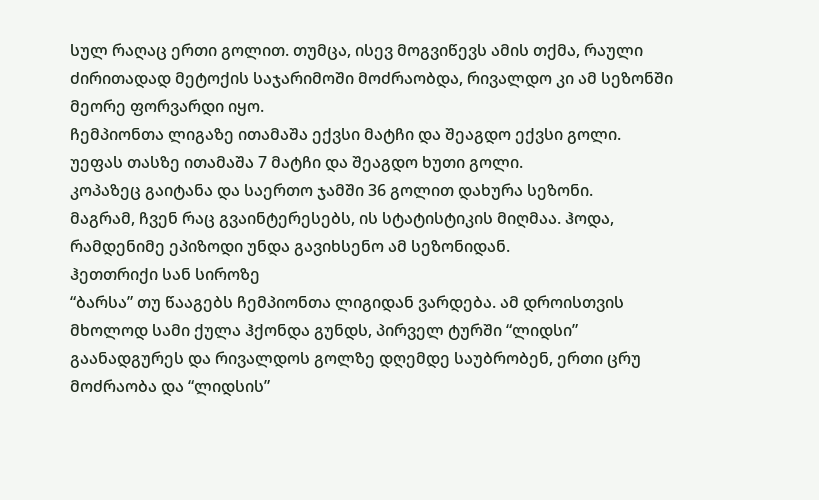სულ რაღაც ერთი გოლით. თუმცა, ისევ მოგვიწევს ამის თქმა, რაული ძირითადად მეტოქის საჯარიმოში მოძრაობდა, რივალდო კი ამ სეზონში მეორე ფორვარდი იყო.
ჩემპიონთა ლიგაზე ითამაშა ექვსი მატჩი და შეაგდო ექვსი გოლი.
უეფას თასზე ითამაშა 7 მატჩი და შეაგდო ხუთი გოლი.
კოპაზეც გაიტანა და საერთო ჯამში 36 გოლით დახურა სეზონი.
მაგრამ, ჩვენ რაც გვაინტერესებს, ის სტატისტიკის მიღმაა. ჰოდა, რამდენიმე ეპიზოდი უნდა გავიხსენო ამ სეზონიდან.
ჰეთთრიქი სან სიროზე
“ბარსა” თუ წააგებს ჩემპიონთა ლიგიდან ვარდება. ამ დროისთვის მხოლოდ სამი ქულა ჰქონდა გუნდს, პირველ ტურში “ლიდსი” გაანადგურეს და რივალდოს გოლზე დღემდე საუბრობენ, ერთი ცრუ მოძრაობა და “ლიდსის”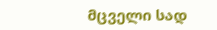მცველი სად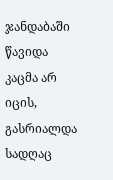ჯანდაბაში წავიდა კაცმა არ იცის, გასრიალდა სადღაც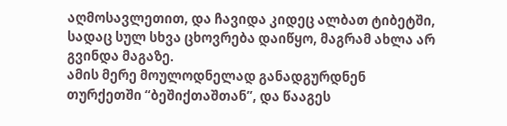აღმოსავლეთით, და ჩავიდა კიდეც ალბათ ტიბეტში, სადაც სულ სხვა ცხოვრება დაიწყო, მაგრამ ახლა არ გვინდა მაგაზე.
ამის მერე მოულოდნელად განადგურდნენ თურქეთში “ბეშიქთაშთან”, და წააგეს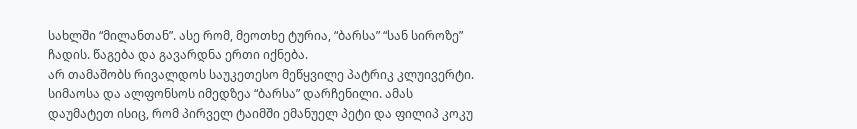სახლში “მილანთან”. ასე რომ, მეოთხე ტურია, “ბარსა” “სან სიროზე” ჩადის. წაგება და გავარდნა ერთი იქნება.
არ თამაშობს რივალდოს საუკეთესო მეწყვილე პატრიკ კლუივერტი. სიმაოსა და ალფონსოს იმედზეა “ბარსა” დარჩენილი. ამას დაუმატეთ ისიც, რომ პირველ ტაიმში ემანუელ პეტი და ფილიპ კოკუ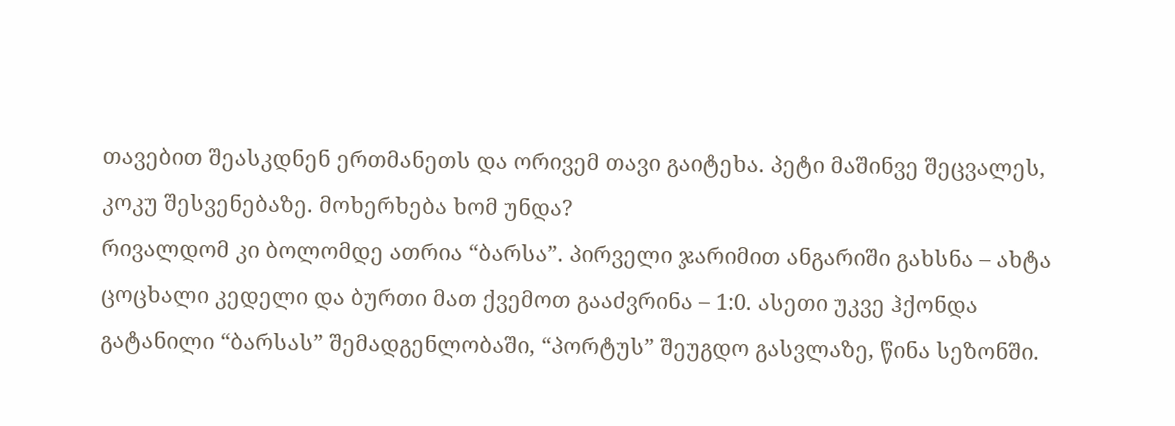თავებით შეასკდნენ ერთმანეთს და ორივემ თავი გაიტეხა. პეტი მაშინვე შეცვალეს, კოკუ შესვენებაზე. მოხერხება ხომ უნდა?
რივალდომ კი ბოლომდე ათრია “ბარსა”. პირველი ჯარიმით ანგარიში გახსნა – ახტა ცოცხალი კედელი და ბურთი მათ ქვემოთ გააძვრინა – 1:0. ასეთი უკვე ჰქონდა გატანილი “ბარსას” შემადგენლობაში, “პორტუს” შეუგდო გასვლაზე, წინა სეზონში.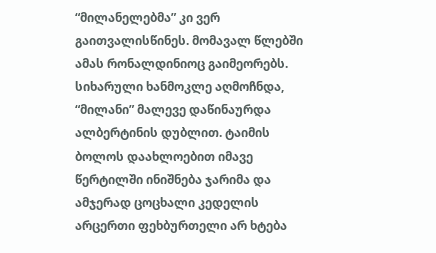“მილანელებმა” კი ვერ გაითვალისწინეს. მომავალ წლებში ამას რონალდინიოც გაიმეორებს.
სიხარული ხანმოკლე აღმოჩნდა, “მილანი” მალევე დაწინაურდა ალბერტინის დუბლით. ტაიმის ბოლოს დაახლოებით იმავე წერტილში ინიშნება ჯარიმა და ამჯერად ცოცხალი კედელის არცერთი ფეხბურთელი არ ხტება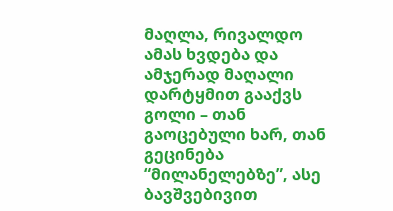მაღლა, რივალდო ამას ხვდება და ამჯერად მაღალი დარტყმით გააქვს გოლი – თან გაოცებული ხარ, თან გეცინება “მილანელებზე”, ასე ბავშვებივით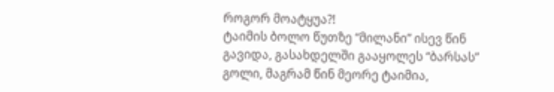როგორ მოატყუა?!
ტაიმის ბოლო წუთზე “მილანი” ისევ წინ გავიდა, გასახდელში გააყოლეს “ბარსას” გოლი, მაგრამ წინ მეორე ტაიმია,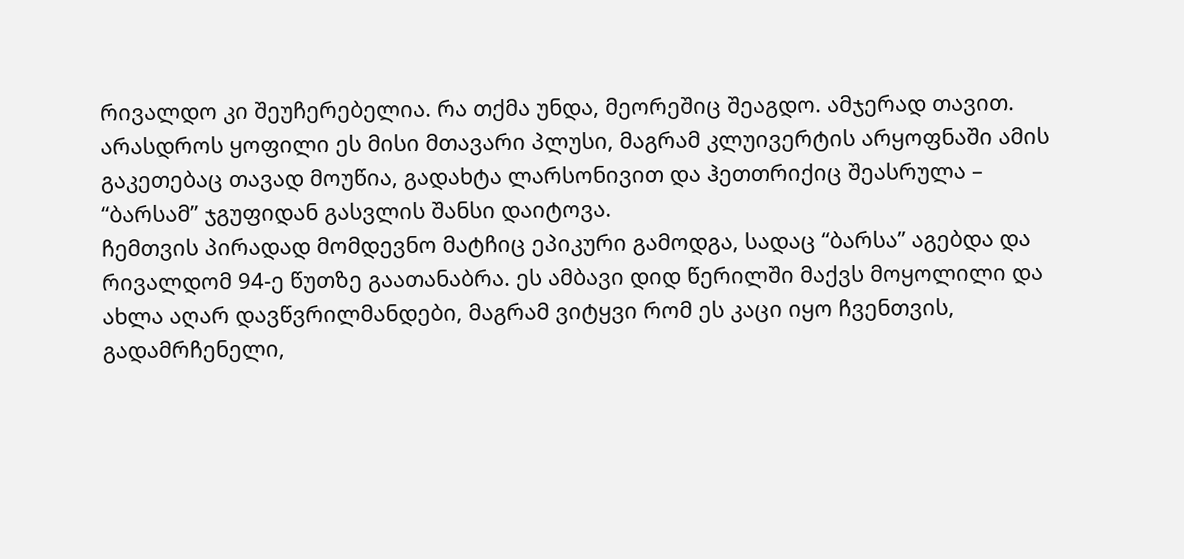რივალდო კი შეუჩერებელია. რა თქმა უნდა, მეორეშიც შეაგდო. ამჯერად თავით. არასდროს ყოფილი ეს მისი მთავარი პლუსი, მაგრამ კლუივერტის არყოფნაში ამის გაკეთებაც თავად მოუწია, გადახტა ლარსონივით და ჰეთთრიქიც შეასრულა – “ბარსამ” ჯგუფიდან გასვლის შანსი დაიტოვა.
ჩემთვის პირადად მომდევნო მატჩიც ეპიკური გამოდგა, სადაც “ბარსა” აგებდა და რივალდომ 94-ე წუთზე გაათანაბრა. ეს ამბავი დიდ წერილში მაქვს მოყოლილი და ახლა აღარ დავწვრილმანდები, მაგრამ ვიტყვი რომ ეს კაცი იყო ჩვენთვის, გადამრჩენელი,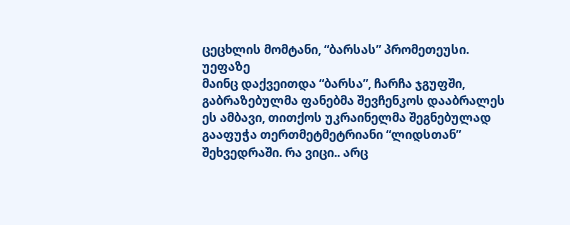ცეცხლის მომტანი, “ბარსას” პრომეთეუსი.
უეფაზე
მაინც დაქვეითდა “ბარსა”, ჩარჩა ჯგუფში, გაბრაზებულმა ფანებმა შევჩენკოს დააბრალეს ეს ამბავი, თითქოს უკრაინელმა შეგნებულად გააფუჭა თერთმეტმეტრიანი “ლიდსთან” შეხვედრაში. რა ვიცი.. არც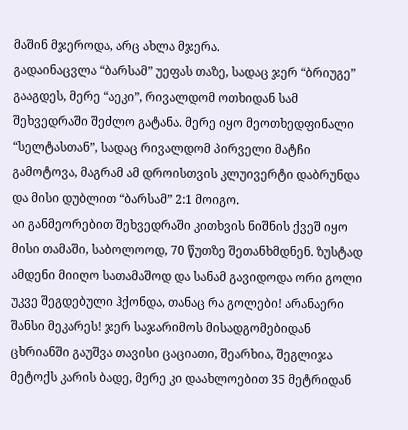მაშინ მჯეროდა, არც ახლა მჯერა.
გადაინაცვლა “ბარსამ” უეფას თაზე, სადაც ჯერ “ბრიუგე” გააგდეს, მერე “აეკი”, რივალდომ ოთხიდან სამ შეხვედრაში შეძლო გატანა. მერე იყო მეოთხედფინალი “სელტასთან”, სადაც რივალდომ პირველი მატჩი გამოტოვა, მაგრამ ამ დროისთვის კლუივერტი დაბრუნდა და მისი დუბლით “ბარსამ” 2:1 მოიგო.
აი განმეორებით შეხვედრაში კითხვის ნიშნის ქვეშ იყო მისი თამაში, საბოლოოდ, 70 წუთზე შეთანხმდნენ. ზუსტად ამდენი მიიღო სათამაშოდ და სანამ გავიდოდა ორი გოლი უკვე შეგდებული ჰქონდა, თანაც რა გოლები! არანაერი შანსი მეკარეს! ჯერ საჯარიმოს მისადგომებიდან ცხრიანში გაუშვა თავისი ცაციათი, შეარხია, შეგლიჯა მეტოქს კარის ბადე, მერე კი დაახლოებით 35 მეტრიდან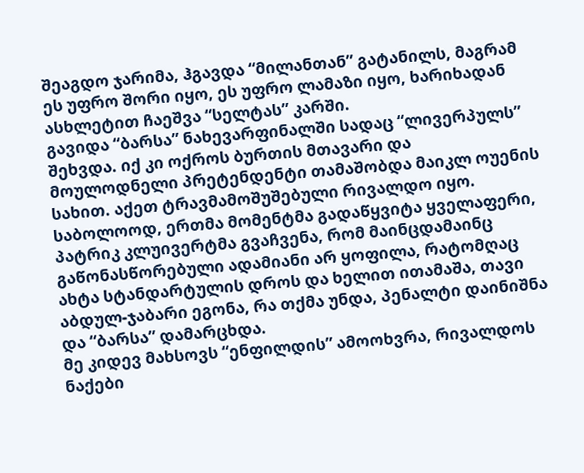შეაგდო ჯარიმა, ჰგავდა “მილანთან” გატანილს, მაგრამ ეს უფრო შორი იყო, ეს უფრო ლამაზი იყო, ხარიხადან ასხლეტით ჩაეშვა “სელტას” კარში.
გავიდა “ბარსა” ნახევარფინალში სადაც “ლივერპულს” შეხვდა. იქ კი ოქროს ბურთის მთავარი და მოულოდნელი პრეტენდენტი თამაშობდა მაიკლ ოუენის სახით. აქეთ ტრავმამოშუშებული რივალდო იყო. საბოლოოდ, ერთმა მომენტმა გადაწყვიტა ყველაფერი, პატრიკ კლუივერტმა გვაჩვენა, რომ მაინცდამაინც გაწონასწორებული ადამიანი არ ყოფილა, რატომღაც ახტა სტანდარტულის დროს და ხელით ითამაშა, თავი აბდულ-ჯაბარი ეგონა, რა თქმა უნდა, პენალტი დაინიშნა და “ბარსა” დამარცხდა.
მე კიდევ მახსოვს “ენფილდის” ამოოხვრა, რივალდოს ნაქები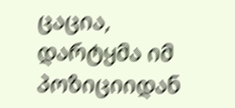ცაცია, დარტყმა იმ პოზიციიდან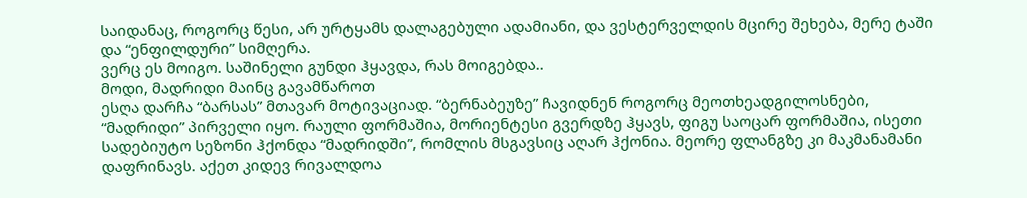საიდანაც, როგორც წესი, არ ურტყამს დალაგებული ადამიანი, და ვესტერველდის მცირე შეხება, მერე ტაში და “ენფილდური” სიმღერა.
ვერც ეს მოიგო. საშინელი გუნდი ჰყავდა, რას მოიგებდა..
მოდი, მადრიდი მაინც გავამწაროთ
ესღა დარჩა “ბარსას” მთავარ მოტივაციად. “ბერნაბეუზე” ჩავიდნენ როგორც მეოთხეადგილოსნები, “მადრიდი” პირველი იყო. რაული ფორმაშია, მორიენტესი გვერდზე ჰყავს, ფიგუ საოცარ ფორმაშია, ისეთი სადებიუტო სეზონი ჰქონდა “მადრიდში”, რომლის მსგავსიც აღარ ჰქონია. მეორე ფლანგზე კი მაკმანამანი დაფრინავს. აქეთ კიდევ რივალდოა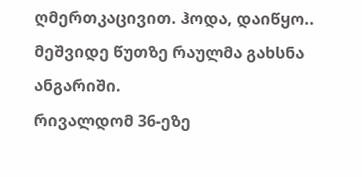ღმერთკაცივით. ჰოდა, დაიწყო..
მეშვიდე წუთზე რაულმა გახსნა ანგარიში.
რივალდომ 36-ეზე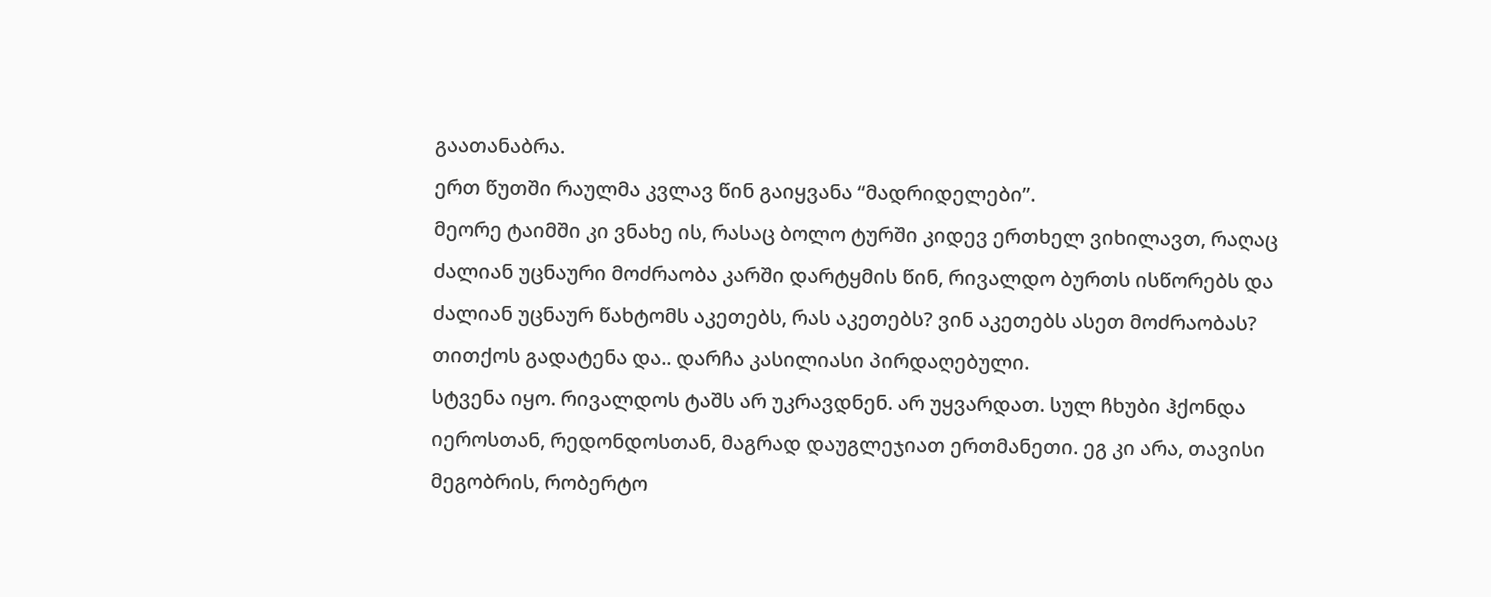გაათანაბრა.
ერთ წუთში რაულმა კვლავ წინ გაიყვანა “მადრიდელები”.
მეორე ტაიმში კი ვნახე ის, რასაც ბოლო ტურში კიდევ ერთხელ ვიხილავთ, რაღაც ძალიან უცნაური მოძრაობა კარში დარტყმის წინ, რივალდო ბურთს ისწორებს და ძალიან უცნაურ წახტომს აკეთებს, რას აკეთებს? ვინ აკეთებს ასეთ მოძრაობას? თითქოს გადატენა და.. დარჩა კასილიასი პირდაღებული.
სტვენა იყო. რივალდოს ტაშს არ უკრავდნენ. არ უყვარდათ. სულ ჩხუბი ჰქონდა იეროსთან, რედონდოსთან, მაგრად დაუგლეჯიათ ერთმანეთი. ეგ კი არა, თავისი მეგობრის, რობერტო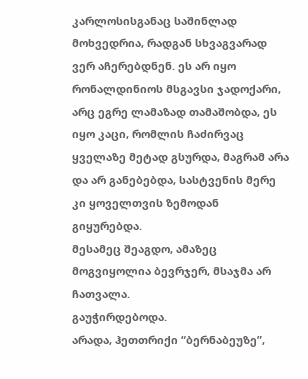კარლოსისგანაც საშინლად მოხვედრია, რადგან სხვაგვარად ვერ აჩერებდნენ. ეს არ იყო რონალდინიოს მსგავსი ჯადოქარი, არც ეგრე ლამაზად თამაშობდა, ეს იყო კაცი, რომლის ჩაძირვაც ყველაზე მეტად გსურდა, მაგრამ არა და არ განებებდა, სასტვენის მერე კი ყოველთვის ზემოდან გიყურებდა.
მესამეც შეაგდო, ამაზეც მოგვიყოლია ბევრჯერ, მსაჯმა არ ჩათვალა.
გაუჭირდებოდა.
არადა, ჰეთთრიქი “ბერნაბეუზე”,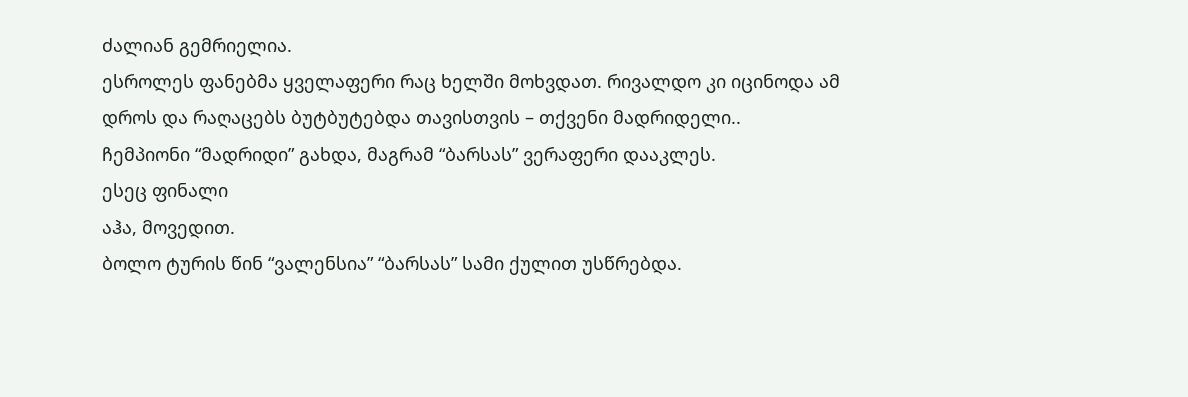ძალიან გემრიელია.
ესროლეს ფანებმა ყველაფერი რაც ხელში მოხვდათ. რივალდო კი იცინოდა ამ დროს და რაღაცებს ბუტბუტებდა თავისთვის – თქვენი მადრიდელი..
ჩემპიონი “მადრიდი” გახდა, მაგრამ “ბარსას” ვერაფერი დააკლეს.
ესეც ფინალი
აჰა, მოვედით.
ბოლო ტურის წინ “ვალენსია” “ბარსას” სამი ქულით უსწრებდა.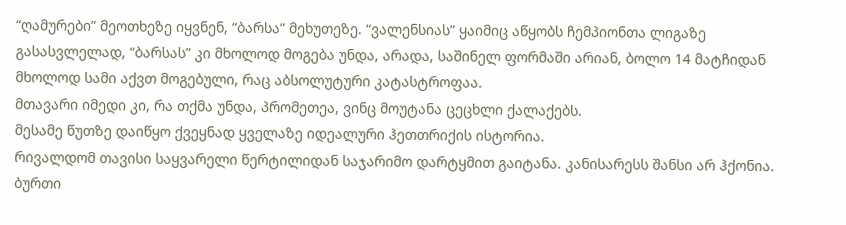“ღამურები” მეოთხეზე იყვნენ, “ბარსა” მეხუთეზე. “ვალენსიას” ყაიმიც აწყობს ჩემპიონთა ლიგაზე გასასვლელად, “ბარსას” კი მხოლოდ მოგება უნდა, არადა, საშინელ ფორმაში არიან, ბოლო 14 მატჩიდან მხოლოდ სამი აქვთ მოგებული, რაც აბსოლუტური კატასტროფაა.
მთავარი იმედი კი, რა თქმა უნდა, პრომეთეა, ვინც მოუტანა ცეცხლი ქალაქებს.
მესამე წუთზე დაიწყო ქვეყნად ყველაზე იდეალური ჰეთთრიქის ისტორია.
რივალდომ თავისი საყვარელი წერტილიდან საჯარიმო დარტყმით გაიტანა. კანისარესს შანსი არ ჰქონია. ბურთი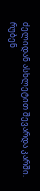ძელიდან ასხლეტით შევარდა კარში.
რუბენ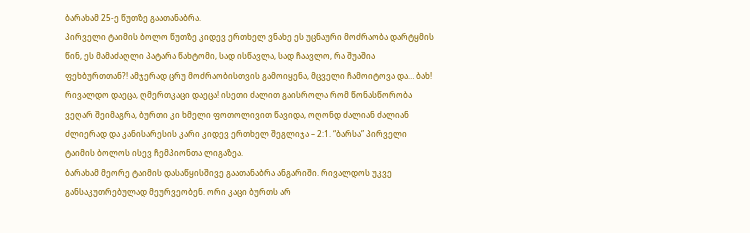ბარახამ 25-ე წუთზე გაათანაბრა.
პირველი ტაიმის ბოლო წუთზე კიდევ ერთხელ ვნახე ეს უცნაური მოძრაობა დარტყმის წინ, ეს მამაძაღლი პატარა წახტომი, სად ისწავლა, სად ჩაავლო, რა შუაშია ფეხბურთთან?! ამჯერად ცრუ მოძრაობისთვის გამოიყენა, მცველი ჩამოიტოვა და… ბახ! რივალდო დაეცა, ღმერთკაცი დაეცა! ისეთი ძალით გაისროლა რომ წონასწორობა ვეღარ შეიმაგრა, ბურთი კი ხმელი ფოთოლივით წავიდა, ოღონდ ძალიან ძალიან ძლიერად და კანისარესის კარი კიდევ ერთხელ შეგლიჯა – 2:1. “ბარსა” პირველი ტაიმის ბოლოს ისევ ჩემპიონთა ლიგაზეა.
ბარახამ მეორე ტაიმის დასაწყისშივე გაათანაბრა ანგარიში. რივალდოს უკვე განსაკუთრებულად მეურვეობენ. ორი კაცი ბურთს არ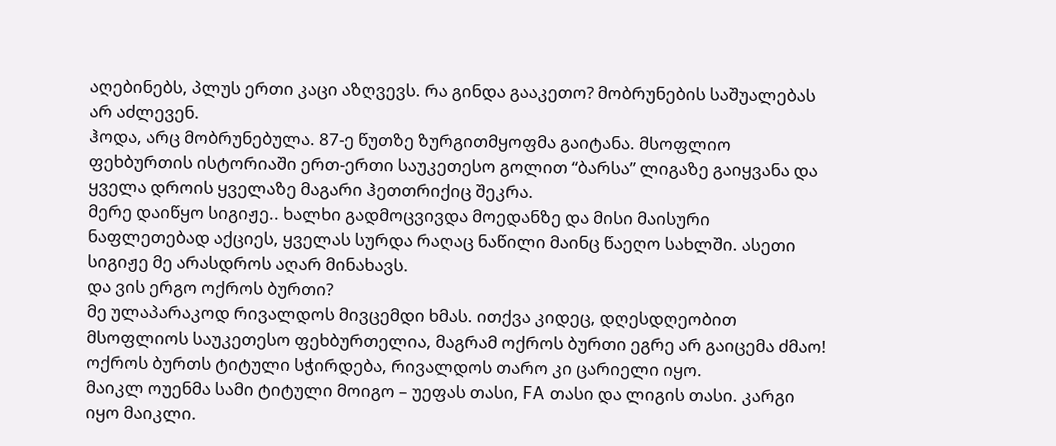აღებინებს, პლუს ერთი კაცი აზღვევს. რა გინდა გააკეთო? მობრუნების საშუალებას არ აძლევენ.
ჰოდა, არც მობრუნებულა. 87-ე წუთზე ზურგითმყოფმა გაიტანა. მსოფლიო ფეხბურთის ისტორიაში ერთ-ერთი საუკეთესო გოლით “ბარსა” ლიგაზე გაიყვანა და ყველა დროის ყველაზე მაგარი ჰეთთრიქიც შეკრა.
მერე დაიწყო სიგიჟე.. ხალხი გადმოცვივდა მოედანზე და მისი მაისური ნაფლეთებად აქციეს, ყველას სურდა რაღაც ნაწილი მაინც წაეღო სახლში. ასეთი სიგიჟე მე არასდროს აღარ მინახავს.
და ვის ერგო ოქროს ბურთი?
მე ულაპარაკოდ რივალდოს მივცემდი ხმას. ითქვა კიდეც, დღესდღეობით მსოფლიოს საუკეთესო ფეხბურთელია, მაგრამ ოქროს ბურთი ეგრე არ გაიცემა ძმაო! ოქროს ბურთს ტიტული სჭირდება, რივალდოს თარო კი ცარიელი იყო.
მაიკლ ოუენმა სამი ტიტული მოიგო – უეფას თასი, FA თასი და ლიგის თასი. კარგი იყო მაიკლი.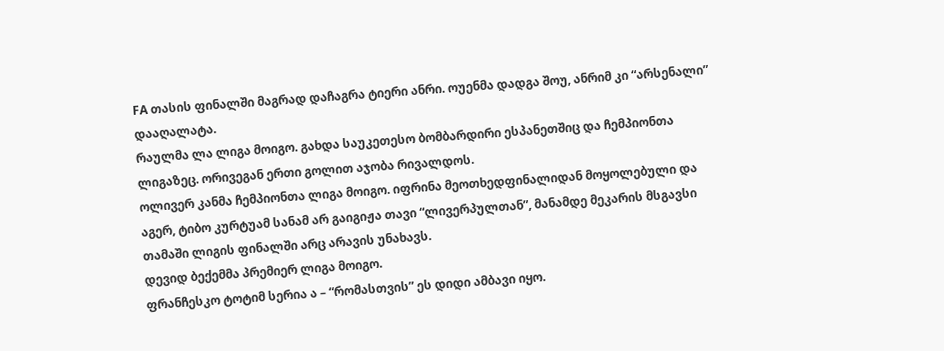FA თასის ფინალში მაგრად დაჩაგრა ტიერი ანრი. ოუენმა დადგა შოუ, ანრიმ კი “არსენალი” დააღალატა.
რაულმა ლა ლიგა მოიგო. გახდა საუკეთესო ბომბარდირი ესპანეთშიც და ჩემპიონთა ლიგაზეც. ორივეგან ერთი გოლით აჯობა რივალდოს.
ოლივერ კანმა ჩემპიონთა ლიგა მოიგო. იფრინა მეოთხედფინალიდან მოყოლებული და აგერ, ტიბო კურტუამ სანამ არ გაიგიჟა თავი “ლივერპულთან”, მანამდე მეკარის მსგავსი თამაში ლიგის ფინალში არც არავის უნახავს.
დევიდ ბექემმა პრემიერ ლიგა მოიგო.
ფრანჩესკო ტოტიმ სერია ა – “რომასთვის” ეს დიდი ამბავი იყო.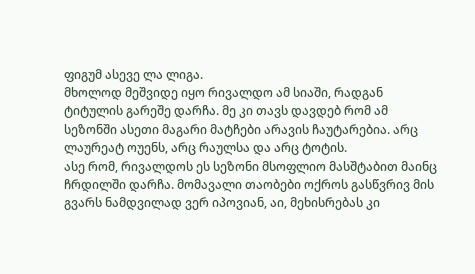ფიგუმ ასევე ლა ლიგა.
მხოლოდ მეშვიდე იყო რივალდო ამ სიაში, რადგან ტიტულის გარეშე დარჩა. მე კი თავს დავდებ რომ ამ სეზონში ასეთი მაგარი მატჩები არავის ჩაუტარებია. არც ლაურეატ ოუენს, არც რაულსა და არც ტოტის.
ასე რომ, რივალდოს ეს სეზონი მსოფლიო მასშტაბით მაინც ჩრდილში დარჩა. მომავალი თაობები ოქროს გასწვრივ მის გვარს ნამდვილად ვერ იპოვიან, აი, მეხისრებას კი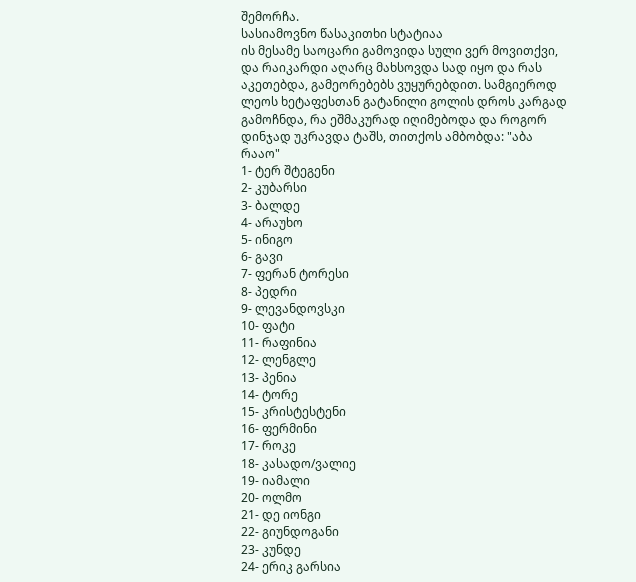შემორჩა.
სასიამოვნო წასაკითხი სტატიაა
ის მესამე საოცარი გამოვიდა სული ვერ მოვითქვი, და რაიკარდი აღარც მახსოვდა სად იყო და რას აკეთებდა, გამეორებებს ვუყურებდით. სამგიეროდ ლეოს ხეტაფესთან გატანილი გოლის დროს კარგად გამოჩნდა, რა ეშმაკურად იღიმებოდა და როგორ დინჯად უკრავდა ტაშს, თითქოს ამბობდა: "აბა რააო"
1- ტერ შტეგენი
2- კუბარსი
3- ბალდე
4- არაუხო
5- ინიგო
6- გავი
7- ფერან ტორესი
8- პედრი
9- ლევანდოვსკი
10- ფატი
11- რაფინია
12- ლენგლე
13- პენია
14- ტორე
15- კრისტესტენი
16- ფერმინი
17- როკე
18- კასადო/ვალიე
19- იამალი
20- ოლმო
21- დე იონგი
22- გიუნდოგანი
23- კუნდე
24- ერიკ გარსია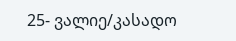25- ვალიე/კასადო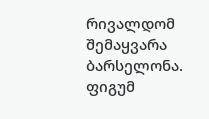რივალდომ შემაყვარა ბარსელონა. ფიგუმ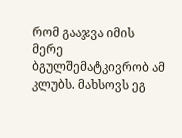რომ გააჯვა იმის მერე ბგულშემატკივრობ ამ კლუბს. მახსოვს ეგ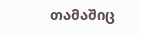თამაშიც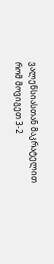ვალენსიასთან მაკრატელით რომ მოვიგეთ 3-2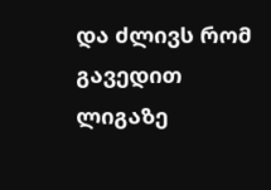და ძლივს რომ გავედით ლიგაზე